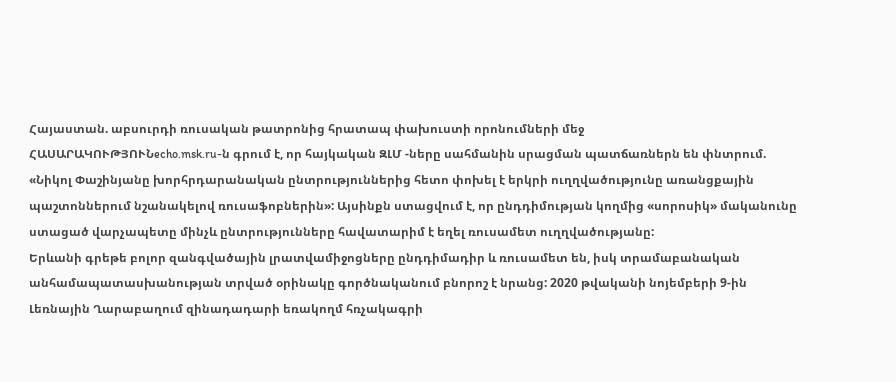Հայաստան. աբսուրդի ռուսական թատրոնից հրատապ փախուստի որոնումների մեջ
ՀԱՍԱՐԱԿՈՒԹՅՈՒՆecho.msk.ru-ն գրում է, որ հայկական ԶԼՄ -ները սահմանին սրացման պատճառներն են փնտրում. «Նիկոլ Փաշինյանը խորհրդարանական ընտրություններից հետո փոխել է երկրի ուղղվածությունը առանցքային պաշտոններում նշանակելով ռուսաֆոբներին»: Այսինքն ստացվում է, որ ընդդիմության կողմից «սորոսիկ» մականունը ստացած վարչապետը մինչև ընտրությունները հավատարիմ է եղել ռուսամետ ուղղվածությանը:
Երևանի գրեթե բոլոր զանգվածային լրատվամիջոցները ընդդիմադիր և ռուսամետ են, իսկ տրամաբանական անհամապատասխանության տրված օրինակը գործնականում բնորոշ է նրանց: 2020 թվականի նոյեմբերի 9-ին Լեռնային Ղարաբաղում զինադադարի եռակողմ հռչակագրի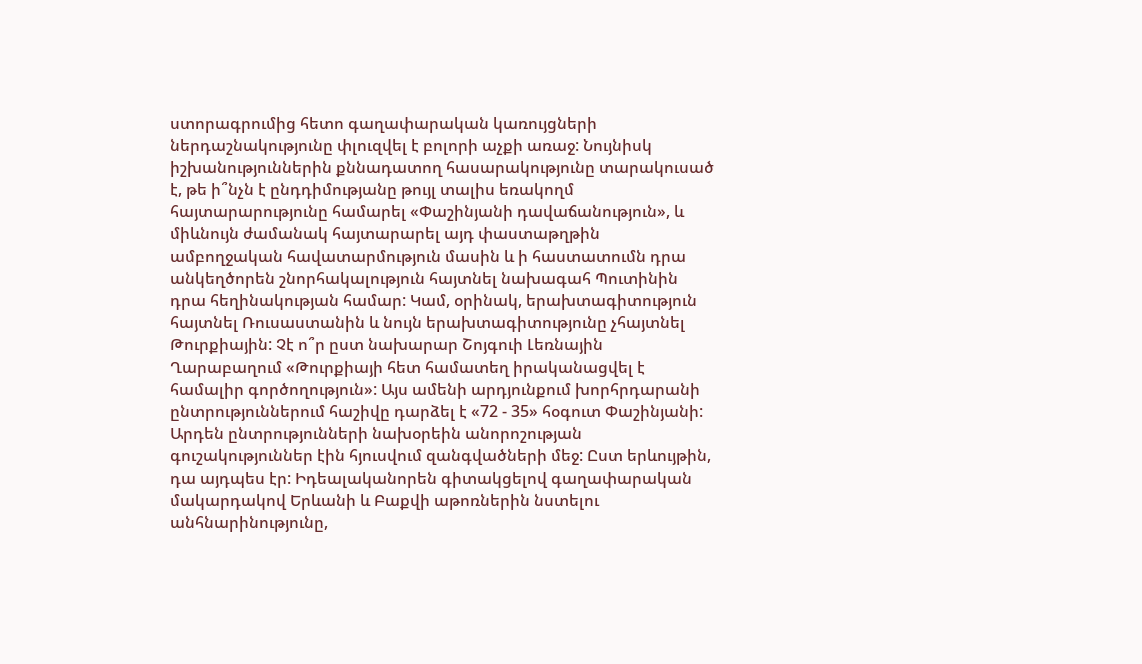ստորագրումից հետո գաղափարական կառույցների ներդաշնակությունը փլուզվել է բոլորի աչքի առաջ: Նույնիսկ իշխանություններին քննադատող հասարակությունը տարակուսած է, թե ի՞նչն է ընդդիմությանը թույլ տալիս եռակողմ հայտարարությունը համարել «Փաշինյանի դավաճանություն», և միևնույն ժամանակ հայտարարել այդ փաստաթղթին ամբողջական հավատարմություն մասին և ի հաստատումն դրա անկեղծորեն շնորհակալություն հայտնել նախագահ Պուտինին դրա հեղինակության համար: Կամ, օրինակ, երախտագիտություն հայտնել Ռուսաստանին և նույն երախտագիտությունը չհայտնել Թուրքիային: Չէ ո՞ր ըստ նախարար Շոյգուի Լեռնային Ղարաբաղում «Թուրքիայի հետ համատեղ իրականացվել է համալիր գործողություն»: Այս ամենի արդյունքում խորհրդարանի ընտրություններում հաշիվը դարձել է «72 - 35» հօգուտ Փաշինյանի:
Արդեն ընտրությունների նախօրեին անորոշության գուշակություններ էին հյուսվում զանգվածների մեջ: Ըստ երևույթին, դա այդպես էր: Իդեալականորեն գիտակցելով գաղափարական մակարդակով Երևանի և Բաքվի աթոռներին նստելու անհնարինությունը,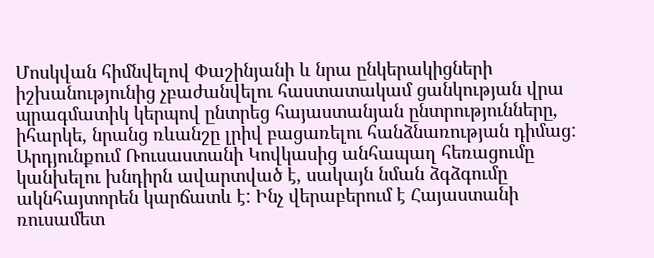Մոսկվան հիմնվելով Փաշինյանի և նրա ընկերակիցների իշխանությունից չբաժանվելու հաստատակամ ցանկության վրա պրագմատիկ կերպով ընտրեց հայաստանյան ընտրությունները, իհարկե, նրանց ռևանշը լրիվ բացառելու հանձնառության դիմաց: Արդյունքում Ռուսաստանի Կովկասից անհապաղ հեռացումը կանխելու խնդիրն ավարտված է, սակայն նման ձգձգումը ակնհայտորեն կարճատև է: Ինչ վերաբերում է Հայաստանի ռուսամետ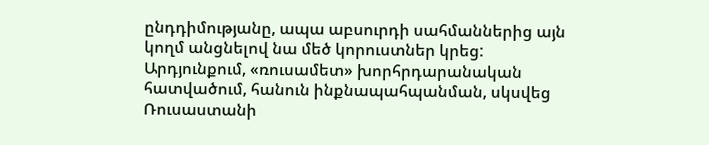ընդդիմությանը, ապա աբսուրդի սահմաններից այն կողմ անցնելով նա մեծ կորուստներ կրեց: Արդյունքում, «ռուսամետ» խորհրդարանական հատվածում, հանուն ինքնապահպանման, սկսվեց Ռուսաստանի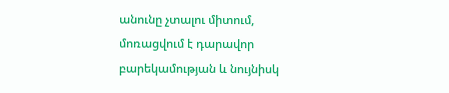անունը չտալու միտում, մոռացվում է դարավոր բարեկամության և նույնիսկ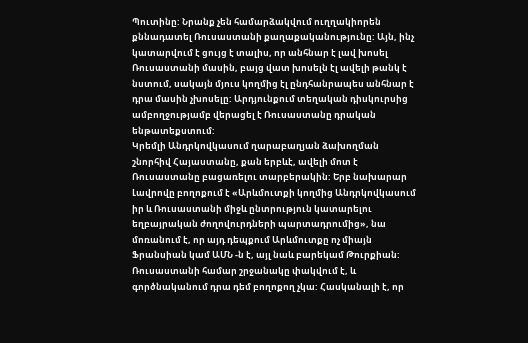Պուտինը: Նրանք չեն համարձակվում ուղղակիորեն քննադատել Ռուսաստանի քաղաքականությունը: Այն, ինչ կատարվում է ցույց է տալիս, որ անհնար է լավ խոսել Ռուսաստանի մասին, բայց վատ խոսելն էլ ավելի թանկ է նստում, սակայն մյուս կողմից էլ ընդհանրապես անհնար է դրա մասին չխոսելը: Արդյունքում տեղական դիսկուրսից ամբողջությամբ վերացել է Ռուսաստանը դրական ենթատեքստում:
Կրեմլի Անդրկովկասում ղարաբաղյան ձախողման շնորհիվ Հայաստանը, քան երբևէ, ավելի մոտ է Ռուսաստանը բացառելու տարբերակին: Երբ նախարար Լավրովը բողոքում է «Արևմուտքի կողմից Անդրկովկասում իր և Ռուսաստանի միջև ընտրություն կատարելու եղբայրական ժողովուրդների պարտադրումից», նա մոռանում է, որ այդ դեպքում Արևմուտքը ոչ միայն Ֆրանսիան կամ ԱՄՆ -ն է, այլ նաև բարեկամ Թուրքիան: Ռուսաստանի համար շրջանակը փակվում է, և գործնականում դրա դեմ բողոքող չկա: Հասկանալի է, որ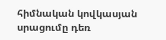հիմնական կովկասյան սրացումը դեռ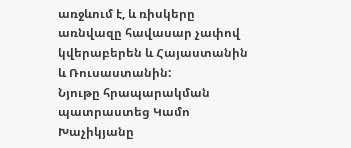առջևում է, և ռիսկերը առնվազը հավասար չափով կվերաբերեն և Հայաստանին և Ռուսաստանին:
Նյութը հրապարակման պատրաստեց Կամո Խաչիկյանը